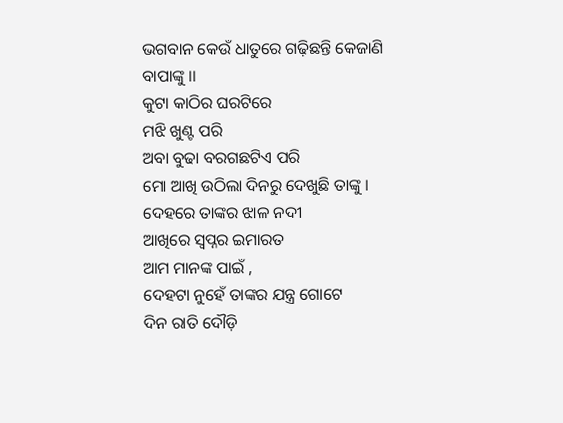ଭଗବାନ କେଉଁ ଧାତୁରେ ଗଢ଼ିଛନ୍ତି କେଜାଣି
ବାପାଙ୍କୁ ।।
କୁଟା କାଠିର ଘରଟିରେ
ମଝି ଖୁଣ୍ଟ ପରି
ଅବା ବୁଢା ବରଗଛଟିଏ ପରି
ମୋ ଆଖି ଉଠିଲା ଦିନରୁ ଦେଖୁଛି ତାଙ୍କୁ ।
ଦେହରେ ତାଙ୍କର ଝାଳ ନଦୀ
ଆଖିରେ ସ୍ୱପ୍ନର ଇମାରତ
ଆମ ମାନଙ୍କ ପାଇଁ ,
ଦେହଟା ନୁହେଁ ତାଙ୍କର ଯନ୍ତ୍ର ଗୋଟେ
ଦିନ ରାତି ଦୌଡ଼ି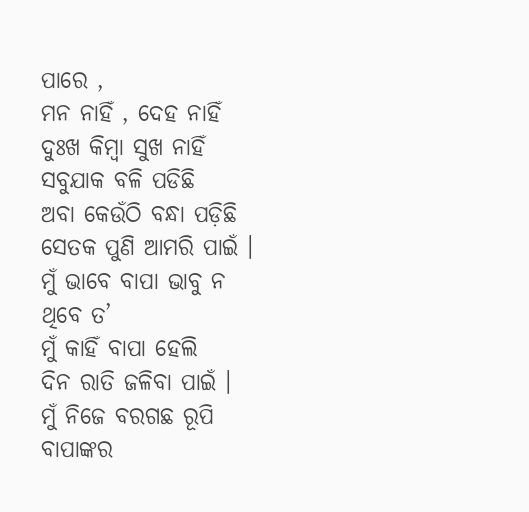ପାରେ ,
ମନ ନାହିଁ , ଦେହ ନାହିଁ
ଦୁଃଖ କିମ୍ବା ସୁଖ ନାହିଁ
ସବୁଯାକ ବଳି ପଡିଛି
ଅବା କେଉଁଠି ବନ୍ଧା ପଡ଼ିଛି
ସେତକ ପୁଣି ଆମରି ପାଇଁ ।
ମୁଁ ଭାବେ ବାପା ଭାବୁ ନ ଥିବେ ତ’
ମୁଁ କାହିଁ ବାପା ହେଲି
ଦିନ ରାତି ଜଳିବା ପାଇଁ ।
ମୁଁ ନିଜେ ବରଗଛ ରୂପି ବାପାଙ୍କର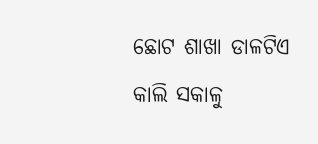ଛୋଟ ଶାଖା ଡାଳଟିଏ
କାଲି ସକାଳୁ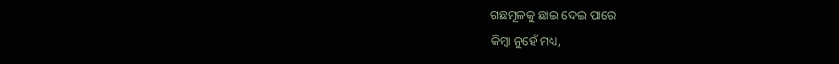ଗଛମୂଳକୁ ଛାଇ ଦେଇ ପାରେ
କିମ୍ବା ନୁହେଁ ମଧ୍ୟ,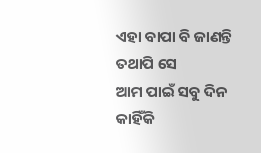ଏହା ବାପା ବି ଜାଣନ୍ତି
ତଥାପି ସେ
ଆମ ପାଇଁ ସବୁ ଦିନ କାହିଁକି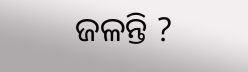ଜଳନ୍ତି ?